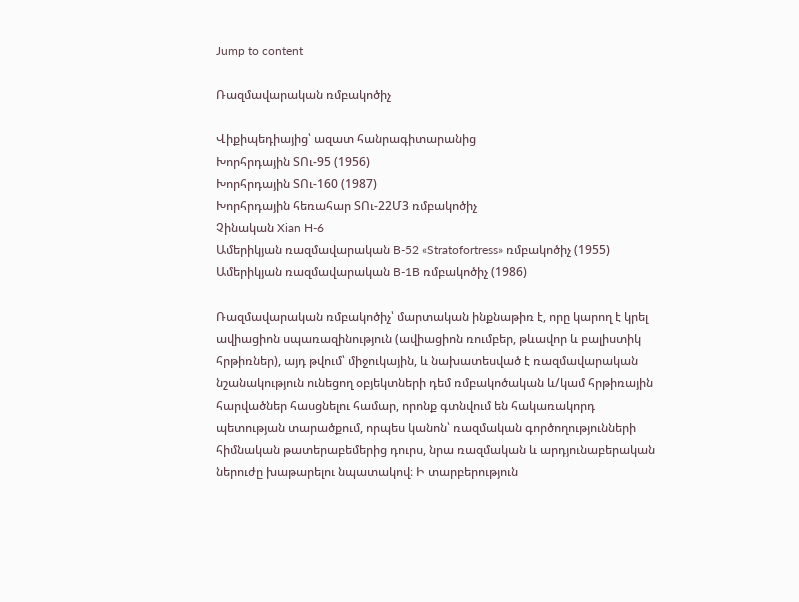Jump to content

Ռազմավարական ռմբակոծիչ

Վիքիպեդիայից՝ ազատ հանրագիտարանից
Խորհրդային ՏՈւ-95 (1956)
Խորհրդային ՏՈւ-160 (1987)
Խորհրդային հեռահար ՏՈւ-22Մ3 ռմբակոծիչ
Չինական Xian H-6
Ամերիկյան ռազմավարական B-52 «Stratofortress» ռմբակոծիչ (1955)
Ամերիկյան ռազմավարական B-1B ռմբակոծիչ (1986)

Ռազմավարական ռմբակոծիչ՝ մարտական ինքնաթիռ է, որը կարող է կրել ավիացիոն սպառազինություն (ավիացիոն ռումբեր, թևավոր և բալիստիկ հրթիռներ), այդ թվում՝ միջուկային, և նախատեսված է ռազմավարական նշանակություն ունեցող օբյեկտների դեմ ռմբակոծական և/կամ հրթիռային հարվածներ հասցնելու համար, որոնք գտնվում են հակառակորդ պետության տարածքում, որպես կանոն՝ ռազմական գործողությունների հիմնական թատերաբեմերից դուրս, նրա ռազմական և արդյունաբերական ներուժը խաթարելու նպատակով։ Ի տարբերություն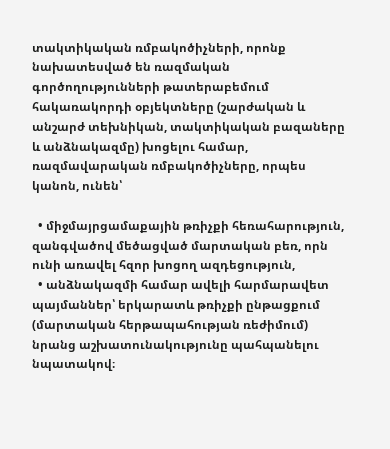տակտիկական ռմբակոծիչների, որոնք նախատեսված են ռազմական գործողությունների թատերաբեմում հակառակորդի օբյեկտները (շարժական և անշարժ տեխնիկան, տակտիկական բազաները և անձնակազմը) խոցելու համար, ռազմավարական ռմբակոծիչները, որպես կանոն, ունեն՝

  • միջմայրցամաքային թռիչքի հեռահարություն, զանգվածով մեծացված մարտական բեռ, որն ունի առավել հզոր խոցող ազդեցություն,
  • անձնակազմի համար ավելի հարմարավետ պայմաններ՝ երկարատև թռիչքի ընթացքում (մարտական հերթապահության ռեժիմում) նրանց աշխատունակությունը պահպանելու նպատակով։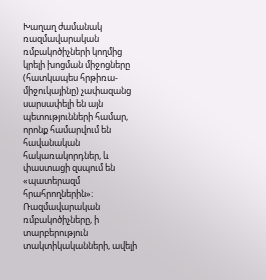Խաղաղ ժամանակ ռազմավարական ռմբակոծիչների կողմից կրելի խոցման միջոցները (հատկապես հրթիռա-միջուկայինը) չափազանց սարսափելի են այն պետությունների համար, որոնք համարվում են հավանական հակառակորդներ, և փաստացի զսպում են «պատերազմ հրահրողներին»։ Ռազմավարական ռմբակոծիչները, ի տարբերություն տակտիկականների, ավելի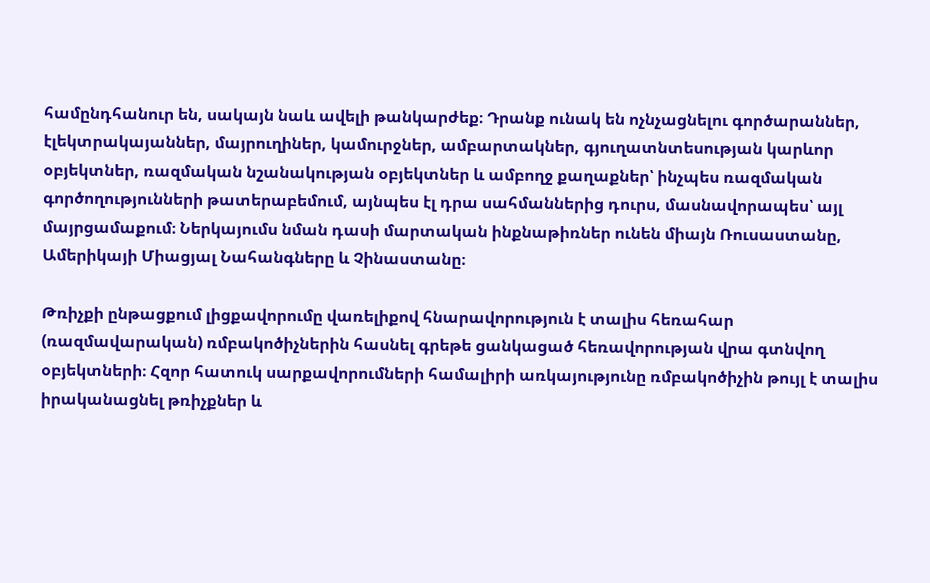համընդհանուր են, սակայն նաև ավելի թանկարժեք։ Դրանք ունակ են ոչնչացնելու գործարաններ, էլեկտրակայաններ, մայրուղիներ, կամուրջներ, ամբարտակներ, գյուղատնտեսության կարևոր օբյեկտներ, ռազմական նշանակության օբյեկտներ և ամբողջ քաղաքներ՝ ինչպես ռազմական գործողությունների թատերաբեմում, այնպես էլ դրա սահմաններից դուրս, մասնավորապես՝ այլ մայրցամաքում։ Ներկայումս նման դասի մարտական ինքնաթիռներ ունեն միայն Ռուսաստանը, Ամերիկայի Միացյալ Նահանգները և Չինաստանը։

Թռիչքի ընթացքում լիցքավորումը վառելիքով հնարավորություն է տալիս հեռահար (ռազմավարական) ռմբակոծիչներին հասնել գրեթե ցանկացած հեռավորության վրա գտնվող օբյեկտների։ Հզոր հատուկ սարքավորումների համալիրի առկայությունը ռմբակոծիչին թույլ է տալիս իրականացնել թռիչքներ և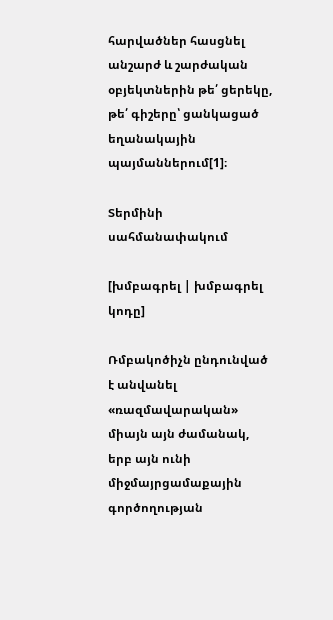հարվածներ հասցնել անշարժ և շարժական օբյեկտներին թե՛ ցերեկը, թե՛ գիշերը՝ ցանկացած եղանակային պայմաններում[1]։

Տերմինի սահմանափակում

[խմբագրել | խմբագրել կոդը]

Ռմբակոծիչն ընդունված է անվանել «ռազմավարական» միայն այն ժամանակ, երբ այն ունի միջմայրցամաքային գործողության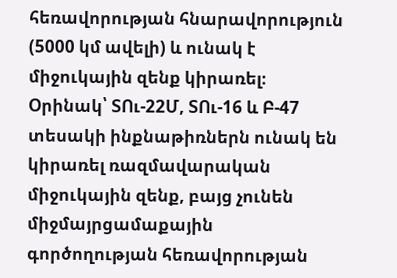հեռավորության հնարավորություն (5000 կմ ավելի) և ունակ է միջուկային զենք կիրառել։ Օրինակ՝ ՏՈւ-22Մ, ՏՈւ-16 և Բ-47 տեսակի ինքնաթիռներն ունակ են կիրառել ռազմավարական միջուկային զենք, բայց չունեն միջմայրցամաքային գործողության հեռավորության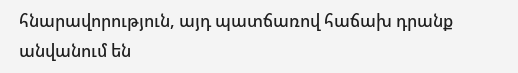հնարավորություն, այդ պատճառով հաճախ դրանք անվանում են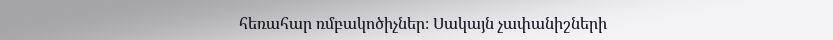հեռահար ռմբակոծիչներ։ Սակայն չափանիշների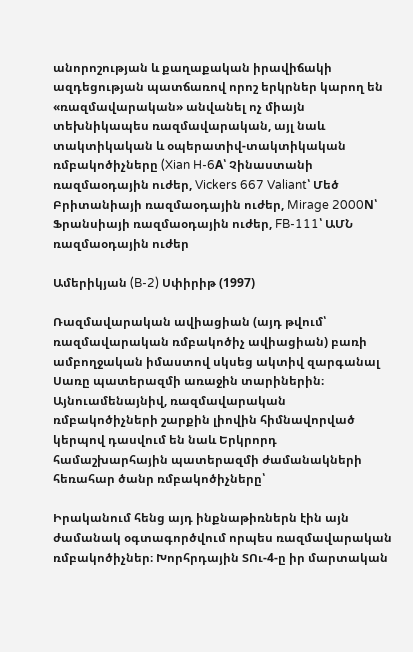անորոշության և քաղաքական իրավիճակի ազդեցության պատճառով որոշ երկրներ կարող են «ռազմավարական» անվանել ոչ միայն տեխնիկապես ռազմավարական, այլ նաև տակտիկական և օպերատիվ-տակտիկական ռմբակոծիչները (Xian H-6A՝ Չինաստանի ռազմաօդային ուժեր, Vickers 667 Valiant՝ Մեծ Բրիտանիայի ռազմաօդային ուժեր, Mirage 2000N՝ Ֆրանսիայի ռազմաօդային ուժեր, FB-111՝ ԱՄՆ ռազմաօդային ուժեր

Ամերիկյան (B-2) Սփիրիթ (1997)

Ռազմավարական ավիացիան (այդ թվում՝ ռազմավարական ռմբակոծիչ ավիացիան) բառի ամբողջական իմաստով սկսեց ակտիվ զարգանալ Սառը պատերազմի առաջին տարիներին։ Այնուամենայնիվ, ռազմավարական ռմբակոծիչների շարքին լիովին հիմնավորված կերպով դասվում են նաև Երկրորդ համաշխարհային պատերազմի ժամանակների հեռահար ծանր ռմբակոծիչները՝

Իրականում հենց այդ ինքնաթիռներն էին այն ժամանակ օգտագործվում որպես ռազմավարական ռմբակոծիչներ։ Խորհրդային ՏՈւ-4-ը իր մարտական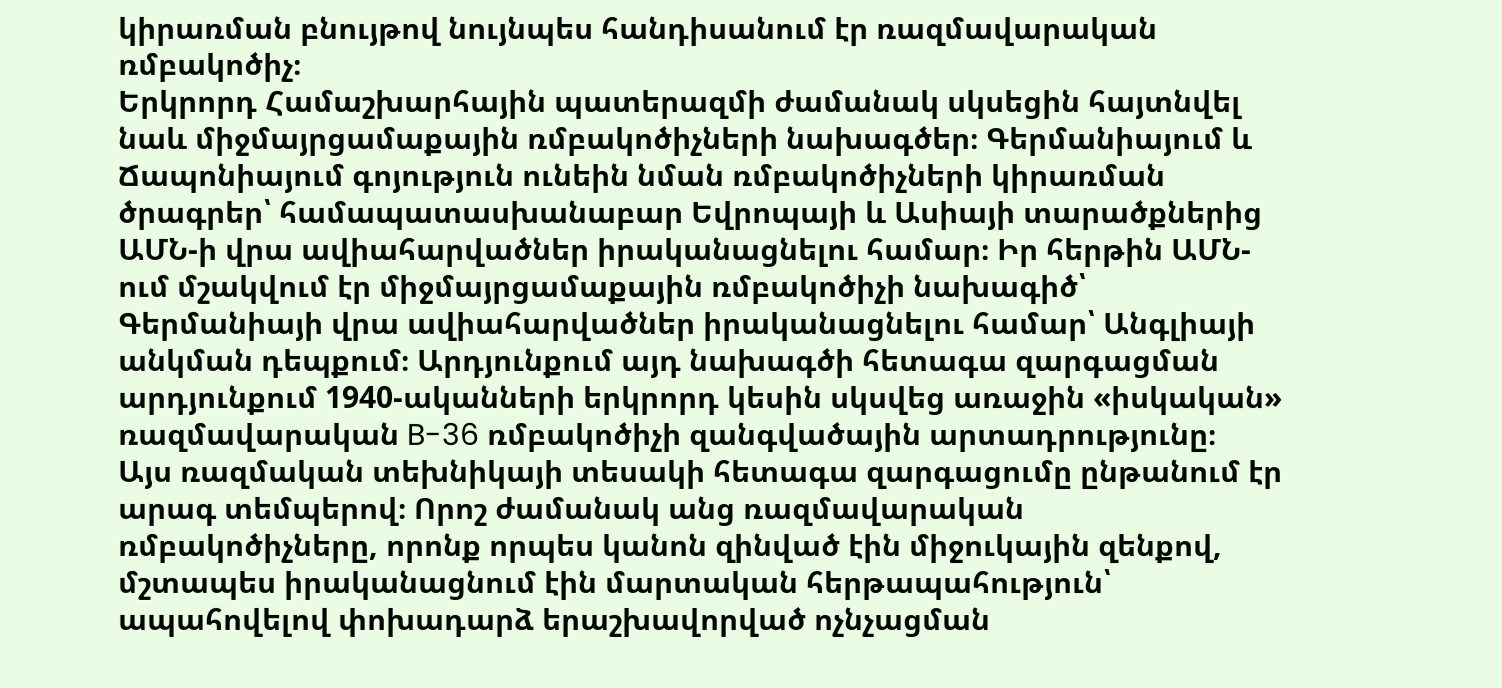կիրառման բնույթով նույնպես հանդիսանում էր ռազմավարական ռմբակոծիչ։
Երկրորդ Համաշխարհային պատերազմի ժամանակ սկսեցին հայտնվել նաև միջմայրցամաքային ռմբակոծիչների նախագծեր։ Գերմանիայում և Ճապոնիայում գոյություն ունեին նման ռմբակոծիչների կիրառման ծրագրեր՝ համապատասխանաբար Եվրոպայի և Ասիայի տարածքներից ԱՄՆ-ի վրա ավիահարվածներ իրականացնելու համար։ Իր հերթին ԱՄՆ-ում մշակվում էր միջմայրցամաքային ռմբակոծիչի նախագիծ՝ Գերմանիայի վրա ավիահարվածներ իրականացնելու համար՝ Անգլիայի անկման դեպքում։ Արդյունքում այդ նախագծի հետագա զարգացման արդյունքում 1940-ականների երկրորդ կեսին սկսվեց առաջին «իսկական» ռազմավարական B-36 ռմբակոծիչի զանգվածային արտադրությունը։
Այս ռազմական տեխնիկայի տեսակի հետագա զարգացումը ընթանում էր արագ տեմպերով։ Որոշ ժամանակ անց ռազմավարական ռմբակոծիչները, որոնք որպես կանոն զինված էին միջուկային զենքով, մշտապես իրականացնում էին մարտական հերթապահություն՝ ապահովելով փոխադարձ երաշխավորված ոչնչացման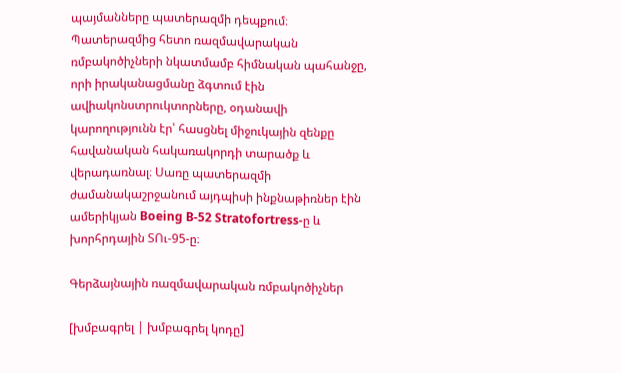պայմանները պատերազմի դեպքում։ Պատերազմից հետո ռազմավարական ռմբակոծիչների նկատմամբ հիմնական պահանջը, որի իրականացմանը ձգտում էին ավիակոնստրուկտորները, օդանավի կարողությունն էր՝ հասցնել միջուկային զենքը հավանական հակառակորդի տարածք և վերադառնալ։ Սառը պատերազմի ժամանակաշրջանում այդպիսի ինքնաթիռներ էին ամերիկյան Boeing B-52 Stratofortress-ը և խորհրդային ՏՈւ-95-ը։

Գերձայնային ռազմավարական ռմբակոծիչներ

[խմբագրել | խմբագրել կոդը]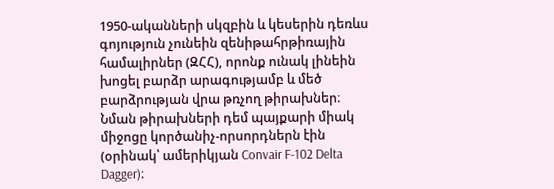1950-ականների սկզբին և կեսերին դեռևս գոյություն չունեին զենիթահրթիռային համալիրներ (ԶՀՀ), որոնք ունակ լինեին խոցել բարձր արագությամբ և մեծ բարձրության վրա թռչող թիրախներ։ Նման թիրախների դեմ պայքարի միակ միջոցը կործանիչ-որսորդներն էին (օրինակ՝ ամերիկյան Convair F-102 Delta Dagger)։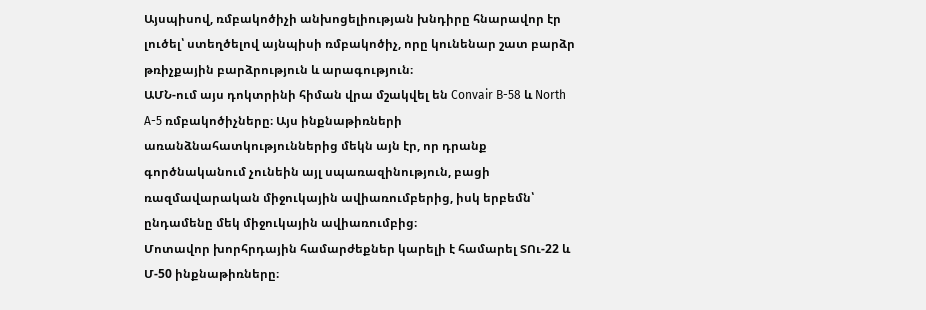Այսպիսով, ռմբակոծիչի անխոցելիության խնդիրը հնարավոր էր լուծել՝ ստեղծելով այնպիսի ռմբակոծիչ, որը կունենար շատ բարձր թռիչքային բարձրություն և արագություն։
ԱՄՆ-ում այս դոկտրինի հիման վրա մշակվել են Convair B-58 և North A-5 ռմբակոծիչները։ Այս ինքնաթիռների առանձնահատկություններից մեկն այն էր, որ դրանք գործնականում չունեին այլ սպառազինություն, բացի ռազմավարական միջուկային ավիառումբերից, իսկ երբեմն՝ ընդամենը մեկ միջուկային ավիառումբից։
Մոտավոր խորհրդային համարժեքներ կարելի է համարել ՏՈւ-22 և Մ-50 ինքնաթիռները։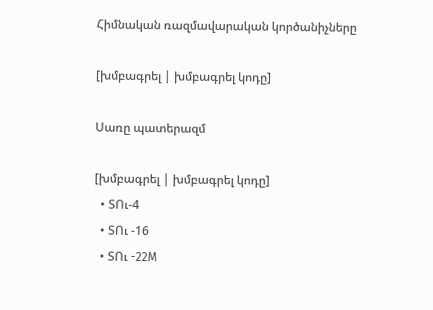Հիմնական ռազմավարական կործանիչները

[խմբագրել | խմբագրել կոդը]

Սառը պատերազմ

[խմբագրել | խմբագրել կոդը]
  • ՏՈւ-4
  • ՏՈւ -16
  • ՏՈւ -22М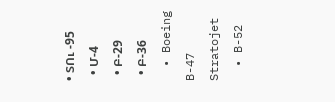• ՏՈւ -95
  • Մ-4
  • Բ-29
  • Բ-36
  • Boeing B-47 Stratojet
  • B-52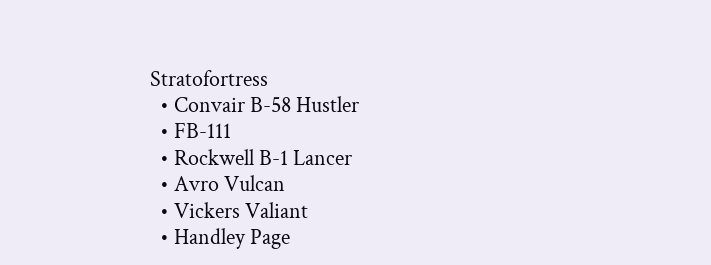Stratofortress
  • Convair B-58 Hustler
  • FB-111
  • Rockwell B-1 Lancer
  • Avro Vulcan
  • Vickers Valiant
  • Handley Page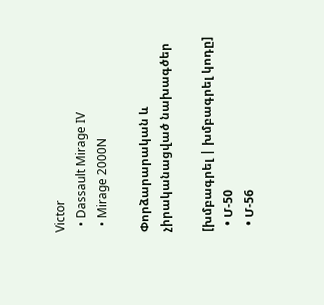Victor
  • Dassault Mirage IV
  • Mirage 2000N

Փորձարարական և չիրականացված նախագծեր

[խմբագրել | խմբագրել կոդը]
  • Մ-50
  • Մ-56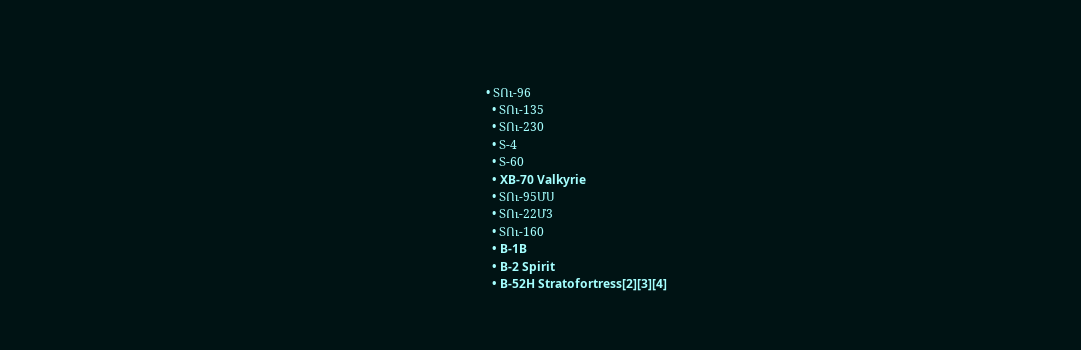• ՏՈւ-96
  • ՏՈւ-135
  • ՏՈւ-230
  • Տ-4
  • Տ-60
  • XB-70 Valkyrie
  • ՏՈւ-95ՄՍ
  • ՏՈւ-22Մ3
  • ՏՈւ-160
  • B-1B
  • B-2 Spirit
  • B-52H Stratofortress[2][3][4]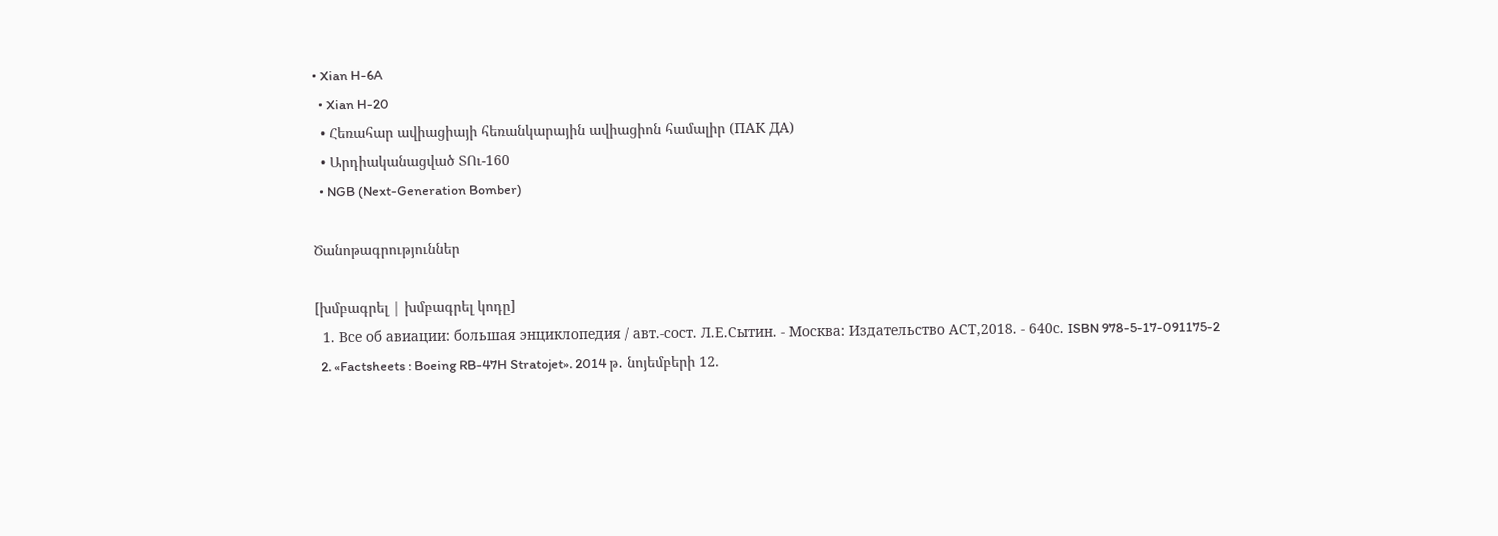• Xian H-6A
  • Xian H-20
  • Հեռահար ավիացիայի հեռանկարային ավիացիոն համալիր (ПАК ДА)
  • Արդիականացված ՏՈւ-160
  • NGB (Next-Generation Bomber)

Ծանոթագրություններ

[խմբագրել | խմբագրել կոդը]
  1. Все об авиации: большая энциклопедия / авт.-сост. Л.Е.Сытин. - Москва: Издательство АСТ,2018. - 640с. ISBN 978-5-17-091175-2
  2. «Factsheets : Boeing RB-47H Stratojet». 2014 թ․ նոյեմբերի 12.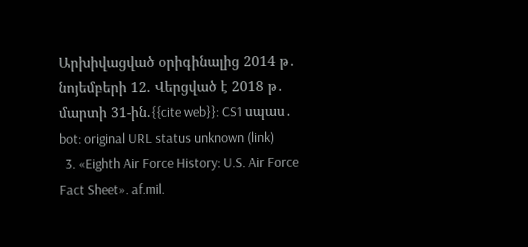Արխիվացված օրիգինալից 2014 թ․ նոյեմբերի 12. Վերցված է 2018 թ․ մարտի 31-ին.{{cite web}}: CS1 սպաս․ bot: original URL status unknown (link)
  3. «Eighth Air Force History: U.S. Air Force Fact Sheet». af.mil.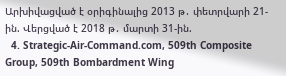Արխիվացված է օրիգինալից 2013 թ․ փետրվարի 21-ին. Վերցված է 2018 թ․ մարտի 31-ին.
  4. Strategic-Air-Command.com, 509th Composite Group, 509th Bombardment Wing